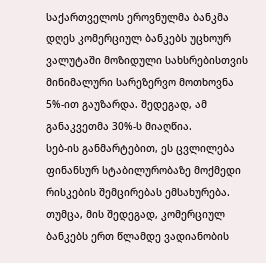საქართველოს ეროვნულმა ბანკმა დღეს კომერციულ ბანკებს უცხოურ ვალუტაში მოზიდული სახსრებისთვის მინიმალური სარეზერვო მოთხოვნა 5%-ით გაუზარდა. შედეგად, ამ განაკვეთმა 30%-ს მიაღწია.
სებ-ის განმარტებით, ეს ცვლილება ფინანსურ სტაბილურობაზე მოქმედი რისკების შემცირებას ემსახურება. თუმცა, მის შედეგად, კომერციულ ბანკებს ერთ წლამდე ვადიანობის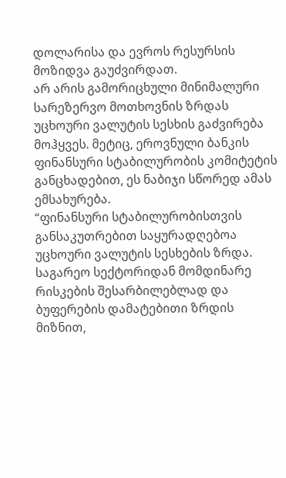დოლარისა და ევროს რესურსის მოზიდვა გაუძვირდათ.
არ არის გამორიცხული მინიმალური სარეზერვო მოთხოვნის ზრდას უცხოური ვალუტის სესხის გაძვირება მოჰყვეს. მეტიც, ეროვნული ბანკის ფინანსური სტაბილურობის კომიტეტის განცხადებით, ეს ნაბიჯი სწორედ ამას ემსახურება.
“ფინანსური სტაბილურობისთვის განსაკუთრებით საყურადღებოა უცხოური ვალუტის სესხების ზრდა. საგარეო სექტორიდან მომდინარე რისკების შესარბილებლად და ბუფერების დამატებითი ზრდის მიზნით,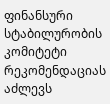ფინანსური სტაბილურობის კომიტეტი რეკომენდაციას აძლევს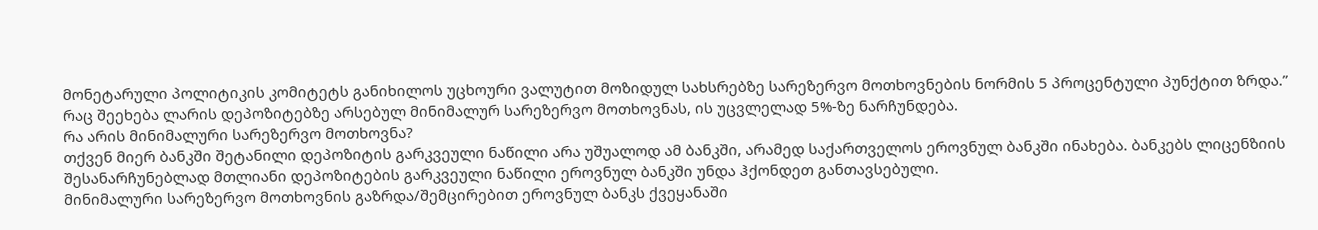მონეტარული პოლიტიკის კომიტეტს განიხილოს უცხოური ვალუტით მოზიდულ სახსრებზე სარეზერვო მოთხოვნების ნორმის 5 პროცენტული პუნქტით ზრდა.”
რაც შეეხება ლარის დეპოზიტებზე არსებულ მინიმალურ სარეზერვო მოთხოვნას, ის უცვლელად 5%-ზე ნარჩუნდება.
რა არის მინიმალური სარეზერვო მოთხოვნა?
თქვენ მიერ ბანკში შეტანილი დეპოზიტის გარკვეული ნაწილი არა უშუალოდ ამ ბანკში, არამედ საქართველოს ეროვნულ ბანკში ინახება. ბანკებს ლიცენზიის შესანარჩუნებლად მთლიანი დეპოზიტების გარკვეული ნაწილი ეროვნულ ბანკში უნდა ჰქონდეთ განთავსებული.
მინიმალური სარეზერვო მოთხოვნის გაზრდა/შემცირებით ეროვნულ ბანკს ქვეყანაში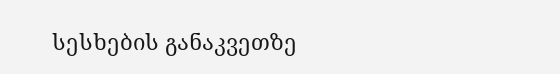სესხების განაკვეთზე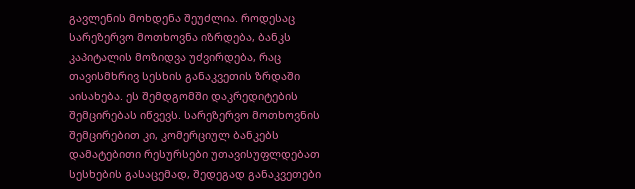გავლენის მოხდენა შეუძლია. როდესაც სარეზერვო მოთხოვნა იზრდება, ბანკს კაპიტალის მოზიდვა უძვირდება, რაც თავისმხრივ სესხის განაკვეთის ზრდაში აისახება. ეს შემდგომში დაკრედიტების შემცირებას იწვევს. სარეზერვო მოთხოვნის შემცირებით კი, კომერციულ ბანკებს დამატებითი რესურსები უთავისუფლდებათ სესხების გასაცემად, შედეგად განაკვეთები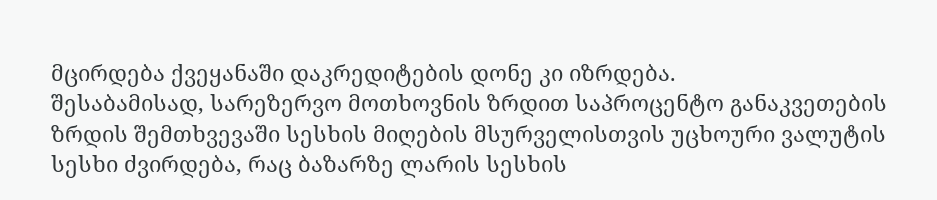მცირდება ქვეყანაში დაკრედიტების დონე კი იზრდება.
შესაბამისად, სარეზერვო მოთხოვნის ზრდით საპროცენტო განაკვეთების ზრდის შემთხვევაში სესხის მიღების მსურველისთვის უცხოური ვალუტის სესხი ძვირდება, რაც ბაზარზე ლარის სესხის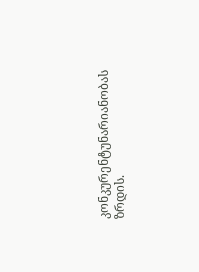კონკურენტუნარიანობას ზრდის.